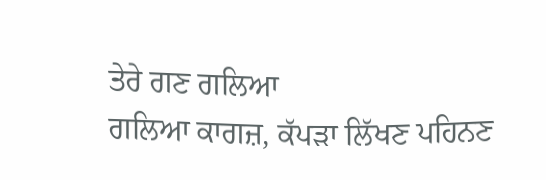ਤੇਰੇ ਗਣ ਗਲਿਆ
ਗਲਿਆ ਕਾਗਜ਼, ਕੱਪੜਾ ਲਿੱਖਣ ਪਹਿਨਣ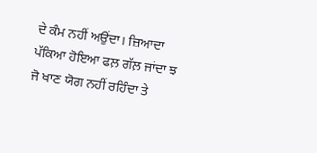ਦੇ ਕੰਮ ਨਹੀਂ ਅਉਂਦਾ। ਜ਼ਿਆਦਾ ਪੱਕਿਆ ਹੋਇਆ ਫਲ਼ ਗੱਲ਼ ਜਾਂਦਾ ਝ ਜੋ ਖਾਣ ਯੋਗ ਨਹੀਂ ਰਹਿੰਦਾ ਤੇ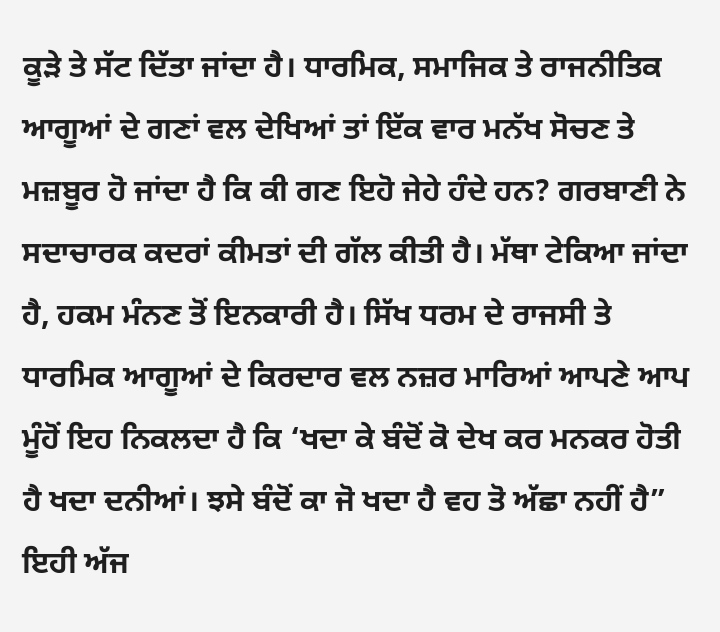ਕੂੜੇ ਤੇ ਸੱਟ ਦਿੱਤਾ ਜਾਂਦਾ ਹੈ। ਧਾਰਮਿਕ, ਸਮਾਜਿਕ ਤੇ ਰਾਜਨੀਤਿਕ ਆਗੂਆਂ ਦੇ ਗਣਾਂ ਵਲ ਦੇਖਿਆਂ ਤਾਂ ਇੱਕ ਵਾਰ ਮਨੱਖ ਸੋਚਣ ਤੇ ਮਜ਼ਬੂਰ ਹੋ ਜਾਂਦਾ ਹੈ ਕਿ ਕੀ ਗਣ ਇਹੋ ਜੇਹੇ ਹੰਦੇ ਹਨ? ਗਰਬਾਣੀ ਨੇ ਸਦਾਚਾਰਕ ਕਦਰਾਂ ਕੀਮਤਾਂ ਦੀ ਗੱਲ ਕੀਤੀ ਹੈ। ਮੱਥਾ ਟੇਕਿਆ ਜਾਂਦਾ ਹੈ, ਹਕਮ ਮੰਨਣ ਤੋਂ ਇਨਕਾਰੀ ਹੈ। ਸਿੱਖ ਧਰਮ ਦੇ ਰਾਜਸੀ ਤੇ ਧਾਰਮਿਕ ਆਗੂਆਂ ਦੇ ਕਿਰਦਾਰ ਵਲ ਨਜ਼ਰ ਮਾਰਿਆਂ ਆਪਣੇ ਆਪ ਮੂੰਹੋਂ ਇਹ ਨਿਕਲਦਾ ਹੈ ਕਿ ‘ਖਦਾ ਕੇ ਬੰਦੋਂ ਕੋ ਦੇਖ ਕਰ ਮਨਕਰ ਹੋਤੀ ਹੈ ਖਦਾ ਦਨੀਆਂ। ਝਸੇ ਬੰਦੋਂ ਕਾ ਜੋ ਖਦਾ ਹੈ ਵਹ ਤੋ ਅੱਛਾ ਨਹੀਂ ਹੈ” ਇਹੀ ਅੱਜ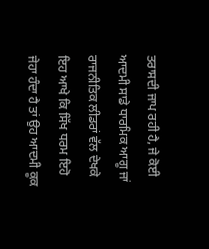ਤਰਾਸਦੀ ਜਾਪ ਰਹੀ ਹੈ, ਜੇ ਕੋਈ ਆਦਮੀ ਸਾਡੇ ਧਾਰਮਿਕ ਆਗੂ ਜਾਂ ਰਾਜਨੀਤਿਕ ਲੀਡਰਾਂ ਵੱਲ ਦੇਖਕੇ ਇਹ ਆਖੇ ਕਿ ਸਿੱਖ ਧਰਮ ਇਹੋ ਜੇਹਾ ਹੰਦਾ ਹੈ ਤਾਂ ਉਹ ਆਦਮੀ ਕੂਕ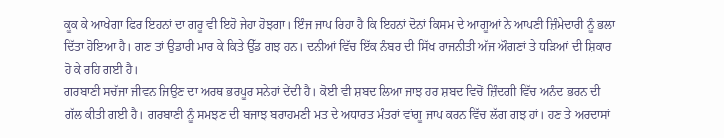ਕੂਕ ਕੇ ਆਖੇਗਾ ਫਿਰ ਇਹਨਾਂ ਦਾ ਗਰੂ ਵੀ ਇਹੋ ਜੇਹਾ ਹੋਝਗਾ। ਇੰਜ ਜਾਪ ਰਿਹਾ ਹੈ ਕਿ ਇਹਨਾਂ ਦੋਨਾਂ ਕਿਸਮ ਦੇ ਆਗੂਆਂ ਨੇ ਆਪਣੀ ਜ਼ਿੰਮੇਦਾਰੀ ਨੂੰ ਭਲਾ ਦਿੱਤਾ ਹੋਇਆ ਹੈ। ਗਣ ਤਾਂ ਉਡਾਰੀ ਮਾਰ ਕੇ ਕਿਤੇ ਉੱਡ ਗਝ ਹਨ। ਦਨੀਆਂ ਵਿੱਚ ਇੱਕ ਨੰਬਰ ਦੀ ਸਿੱਖ ਰਾਜਨੀਤੀ ਅੱਜ ਔਗਣਾਂ ਤੇ ਧੜਿਆਂ ਦੀ ਸ਼ਿਕਾਰ ਹੋ ਕੇ ਰਹਿ ਗਈ ਹੈ।
ਗਰਬਾਣੀ ਸਚੱਜਾ ਜੀਵਨ ਜਿਉਣ ਦਾ ਅਰਥ ਭਰਪੂਰ ਸਨੇਹਾਂ ਦੇਂਦੀ ਹੈ। ਕੋਈ ਵੀ ਸ਼ਬਦ ਲਿਆ ਜਾਝ ਹਰ ਸ਼ਬਦ ਵਿਚੋਂ ਜ਼ਿੰਦਗੀ ਵਿੱਚ ਅਨੰਦ ਭਰਨ ਦੀ ਗੱਲ ਕੀਤੀ ਗਈ ਹੈ। ਗਰਬਾਣੀ ਨੂੰ ਸਮਝਣ ਦੀ ਬਜਾਝ ਬਰਾਹਮਣੀ ਮਤ ਦੇ ਅਧਾਰਤ ਮੰਤਰਾਂ ਵਾਂਗੂ ਜਾਪ ਕਰਨ ਵਿੱਚ ਲੱਗ ਗਝ ਹਾਂ। ਹਣ ਤੇ ਅਰਦਾਸਾਂ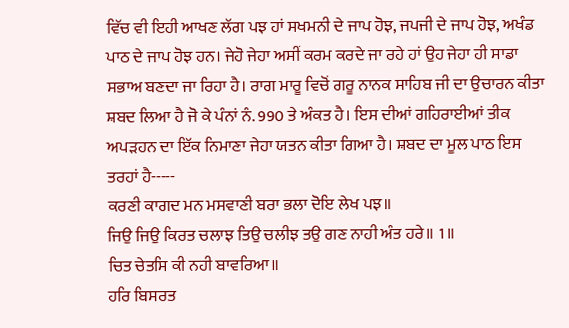ਵਿੱਚ ਵੀ ਇਹੀ ਆਖਣ ਲੱਗ ਪਝ ਹਾਂ ਸਖਮਨੀ ਦੇ ਜਾਪ ਹੋਝ, ਜਪਜੀ ਦੇ ਜਾਪ ਹੋਝ, ਅਖੰਡ ਪਾਠ ਦੇ ਜਾਪ ਹੋਝ ਹਨ। ਜੇਹੋ ਜੇਹਾ ਅਸੀਂ ਕਰਮ ਕਰਦੇ ਜਾ ਰਹੇ ਹਾਂ ਉਹ ਜੇਹਾ ਹੀ ਸਾਡਾ ਸਭਾਅ ਬਣਦਾ ਜਾ ਰਿਹਾ ਹੈ। ਰਾਗ ਮਾਰੂ ਵਿਚੋਂ ਗਰੂ ਨਾਨਕ ਸਾਹਿਬ ਜੀ ਦਾ ਉਚਾਰਨ ਕੀਤਾ ਸ਼ਬਦ ਲਿਆ ਹੈ ਜੋ ਕੇ ਪੰਨਾਂ ਨੰ. 990 ਤੇ ਅੰਕਤ ਹੈ। ਇਸ ਦੀਆਂ ਗਹਿਰਾਈਆਂ ਤੀਕ ਅਪੜਹਨ ਦਾ ਇੱਕ ਨਿਮਾਣਾ ਜੇਹਾ ਯਤਨ ਕੀਤਾ ਗਿਆ ਹੈ। ਸ਼ਬਦ ਦਾ ਮੂਲ ਪਾਠ ਇਸ ਤਰਹਾਂ ਹੈ-----
ਕਰਣੀ ਕਾਗਦ ਮਨ ਮਸਵਾਣੀ ਬਰਾ ਭਲਾ ਦੋਇ ਲੇਖ ਪਝ॥
ਜਿਉ ਜਿਉ ਕਿਰਤ ਚਲਾਝ ਤਿਉ ਚਲੀਝ ਤਉ ਗਣ ਨਾਹੀ ਅੰਤ ਹਰੇ॥ 1॥
ਚਿਤ ਚੇਤਸਿ ਕੀ ਨਹੀ ਬਾਵਰਿਆ॥
ਹਰਿ ਬਿਸਰਤ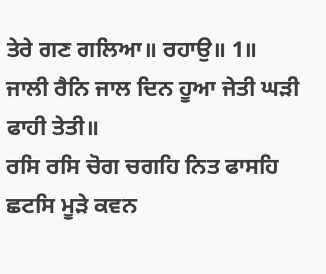ਤੇਰੇ ਗਣ ਗਲਿਆ॥ ਰਹਾਉ॥ 1॥
ਜਾਲੀ ਰੈਨਿ ਜਾਲ ਦਿਨ ਹੂਆ ਜੇਤੀ ਘੜੀ ਫਾਹੀ ਤੇਤੀ॥
ਰਸਿ ਰਸਿ ਚੋਗ ਚਗਹਿ ਨਿਤ ਫਾਸਹਿ ਛਟਸਿ ਮੂੜੇ ਕਵਨ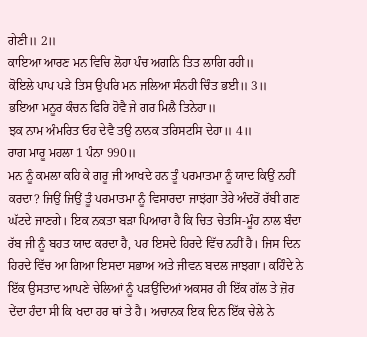ਗੇਣੀ॥ 2॥
ਕਾਇਆ ਆਰਣ ਮਨ ਵਿਚਿ ਲੋਹਾ ਪੰਚ ਅਗਨਿ ਤਿਤ ਲਾਗਿ ਰਹੀ॥
ਕੋਇਲੇ ਪਾਪ ਪੜੇ ਤਿਸ ਉਪਰਿ ਮਨ ਜਲਿਆ ਸੰਨਹੀ ਚਿੰਤ ਭਈ॥ 3॥
ਭਇਆ ਮਨੂਰ ਕੰਚਨ ਫਿਰਿ ਹੋਵੈ ਜੇ ਗਰ ਮਿਲੈ ਤਿਨੇਹਾ॥
ਝਕ ਨਾਮ ਅੰਮਰਿਤ ਓਹ ਦੇਵੈ ਤਉ ਨਾਨਕ ਤਰਿਸਟਸਿ ਦੇਹਾ॥ 4॥
ਰਾਗ ਮਾਰੂ ਮਹਲਾ 1 ਪੰਨਾ 990॥
ਮਨ ਨੂੰ ਕਮਲਾ ਕਹਿ ਕੇ ਗਰੂ ਜੀ ਆਖਦੇ ਹਨ ਤੂੰ ਪਰਮਾਤਮਾ ਨੂੰ ਯਾਦ ਕਿਉਂ ਨਹੀਂ ਕਰਦਾ? ਜਿਉਂ ਜਿਉਂ ਤੂੰ ਪਰਮਾਤਮਾ ਨੂੰ ਵਿਸਾਰਦਾ ਜਾਝਂਗਾ ਤੇਰੇ ਅੰਦਰੋਂ ਰੱਬੀ ਗਣ ਘੱਟਦੇ ਜਾਣਗੇ। ਇਕ ਨਕਤਾ ਬੜਾ ਪਿਆਰਾ ਹੈ ਕਿ ਚਿਤ ਚੇਤਸਿ-ਮੂੰਹ ਨਾਲ ਬੰਦਾ ਰੱਬ ਜੀ ਨੂੰ ਬਹਤ ਯਾਦ ਕਰਦਾ ਹੈ, ਪਰ ਇਸਦੇ ਹਿਰਦੇ ਵਿੱਚ ਨਹੀਂ ਹੈ। ਜਿਸ ਦਿਨ ਹਿਰਦੇ ਵਿੱਚ ਆ ਗਿਆ ਇਸਦਾ ਸਭਾਅ ਅਤੇ ਜੀਵਨ ਬਦਲ ਜਾਝਗਾ। ਕਹਿੰਦੇ ਨੇ ਇੱਕ ਉਸਤਾਦ ਆਪਣੇ ਚੇਲਿਆਂ ਨੂੰ ਪੜਉਂਦਿਆਂ ਅਕਸਰ ਹੀ ਇੱਕ ਗੱਲ ਤੇ ਜ਼ੋਰ ਦੇਂਦਾ ਹੰਦਾ ਸੀ ਕਿ ਖਦਾ ਹਰ ਥਾਂ ਤੇ ਹੈ। ਅਚਾਨਕ ਇਕ ਦਿਨ ਇੱਕ ਚੇਲੇ ਨੇ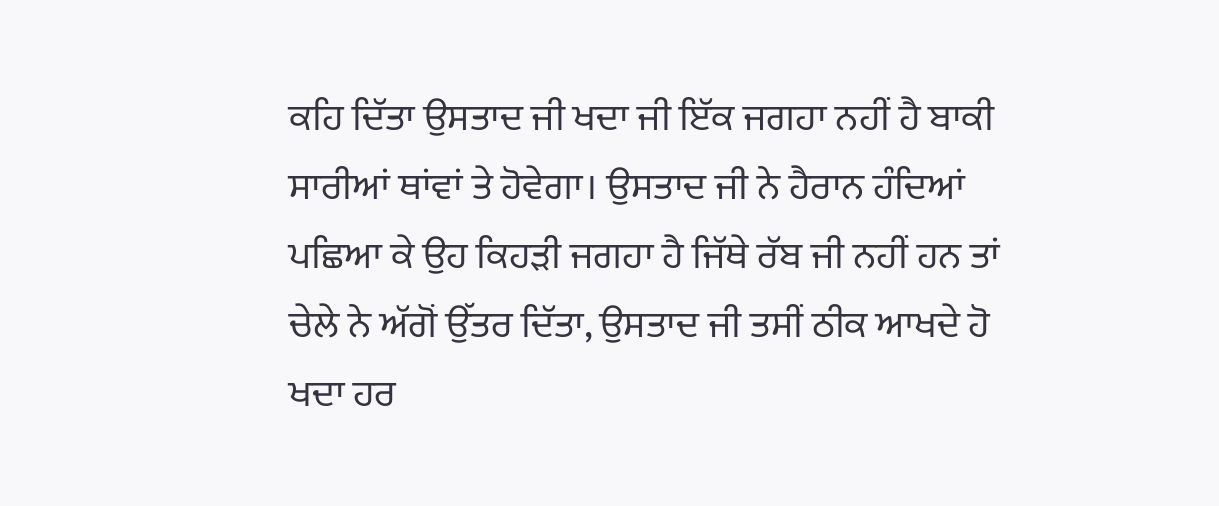ਕਹਿ ਦਿੱਤਾ ਉਸਤਾਦ ਜੀ ਖਦਾ ਜੀ ਇੱਕ ਜਗਹਾ ਨਹੀਂ ਹੈ ਬਾਕੀ ਸਾਰੀਆਂ ਥਾਂਵਾਂ ਤੇ ਹੋਵੇਗਾ। ਉਸਤਾਦ ਜੀ ਨੇ ਹੈਰਾਨ ਹੰਦਿਆਂ ਪਛਿਆ ਕੇ ਉਹ ਕਿਹੜੀ ਜਗਹਾ ਹੈ ਜਿੱਥੇ ਰੱਬ ਜੀ ਨਹੀਂ ਹਨ ਤਾਂ ਚੇਲੇ ਨੇ ਅੱਗੋਂ ਉੱਤਰ ਦਿੱਤਾ, ਉਸਤਾਦ ਜੀ ਤਸੀਂ ਠੀਕ ਆਖਦੇ ਹੋ ਖਦਾ ਹਰ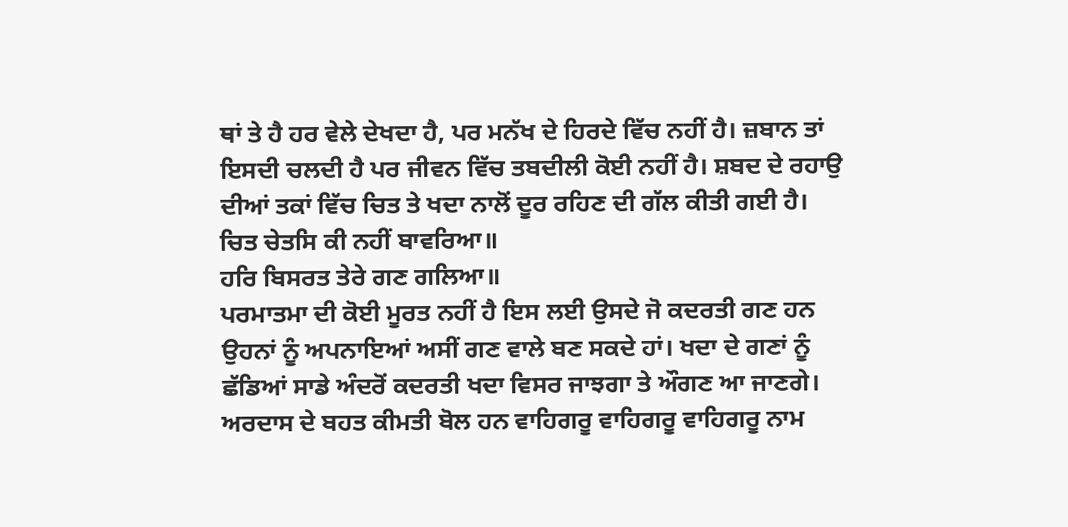ਥਾਂ ਤੇ ਹੈ ਹਰ ਵੇਲੇ ਦੇਖਦਾ ਹੈ, ਪਰ ਮਨੱਖ ਦੇ ਹਿਰਦੇ ਵਿੱਚ ਨਹੀਂ ਹੈ। ਜ਼ਬਾਨ ਤਾਂ ਇਸਦੀ ਚਲਦੀ ਹੈ ਪਰ ਜੀਵਨ ਵਿੱਚ ਤਬਦੀਲੀ ਕੋਈ ਨਹੀਂ ਹੈ। ਸ਼ਬਦ ਦੇ ਰਹਾਉ ਦੀਆਂ ਤਕਾਂ ਵਿੱਚ ਚਿਤ ਤੇ ਖਦਾ ਨਾਲੋਂ ਦੂਰ ਰਹਿਣ ਦੀ ਗੱਲ ਕੀਤੀ ਗਈ ਹੈ।
ਚਿਤ ਚੇਤਸਿ ਕੀ ਨਹੀਂ ਬਾਵਰਿਆ॥
ਹਰਿ ਬਿਸਰਤ ਤੇਰੇ ਗਣ ਗਲਿਆ॥
ਪਰਮਾਤਮਾ ਦੀ ਕੋਈ ਮੂਰਤ ਨਹੀਂ ਹੈ ਇਸ ਲਈ ਉਸਦੇ ਜੋ ਕਦਰਤੀ ਗਣ ਹਨ ਉਹਨਾਂ ਨੂੰ ਅਪਨਾਇਆਂ ਅਸੀਂ ਗਣ ਵਾਲੇ ਬਣ ਸਕਦੇ ਹਾਂ। ਖਦਾ ਦੇ ਗਣਾਂ ਨੂੰ ਛੱਡਿਆਂ ਸਾਡੇ ਅੰਦਰੋਂ ਕਦਰਤੀ ਖਦਾ ਵਿਸਰ ਜਾਝਗਾ ਤੇ ਔਗਣ ਆ ਜਾਣਗੇ। ਅਰਦਾਸ ਦੇ ਬਹਤ ਕੀਮਤੀ ਬੋਲ ਹਨ ਵਾਹਿਗਰੂ ਵਾਹਿਗਰੂ ਵਾਹਿਗਰੂ ਨਾਮ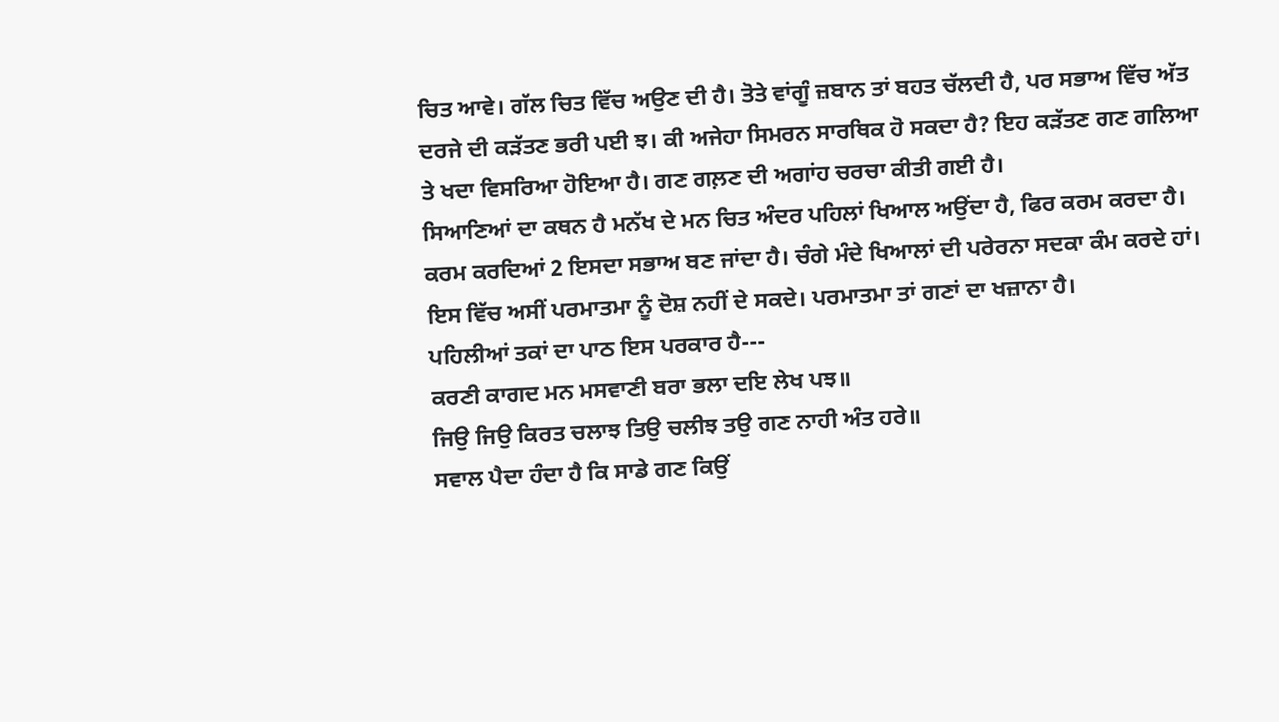ਚਿਤ ਆਵੇ। ਗੱਲ ਚਿਤ ਵਿੱਚ ਅਉਣ ਦੀ ਹੈ। ਤੋਤੇ ਵਾਂਗੂੰ ਜ਼ਬਾਨ ਤਾਂ ਬਹਤ ਚੱਲਦੀ ਹੈ, ਪਰ ਸਭਾਅ ਵਿੱਚ ਅੱਤ ਦਰਜੇ ਦੀ ਕੜੱਤਣ ਭਰੀ ਪਈ ਝ। ਕੀ ਅਜੇਹਾ ਸਿਮਰਨ ਸਾਰਥਿਕ ਹੋ ਸਕਦਾ ਹੈ? ਇਹ ਕੜੱਤਣ ਗਣ ਗਲਿਆ ਤੇ ਖਦਾ ਵਿਸਰਿਆ ਹੋਇਆ ਹੈ। ਗਣ ਗਲ਼ਣ ਦੀ ਅਗਾਂਹ ਚਰਚਾ ਕੀਤੀ ਗਈ ਹੈ।
ਸਿਆਣਿਆਂ ਦਾ ਕਥਨ ਹੈ ਮਨੱਖ ਦੇ ਮਨ ਚਿਤ ਅੰਦਰ ਪਹਿਲਾਂ ਖਿਆਲ ਅਉਂਦਾ ਹੈ, ਫਿਰ ਕਰਮ ਕਰਦਾ ਹੈ। ਕਰਮ ਕਰਦਿਆਂ 2 ਇਸਦਾ ਸਭਾਅ ਬਣ ਜਾਂਦਾ ਹੈ। ਚੰਗੇ ਮੰਦੇ ਖਿਆਲਾਂ ਦੀ ਪਰੇਰਨਾ ਸਦਕਾ ਕੰਮ ਕਰਦੇ ਹਾਂ। ਇਸ ਵਿੱਚ ਅਸੀਂ ਪਰਮਾਤਮਾ ਨੂੰ ਦੋਸ਼ ਨਹੀਂ ਦੇ ਸਕਦੇ। ਪਰਮਾਤਮਾ ਤਾਂ ਗਣਾਂ ਦਾ ਖਜ਼ਾਨਾ ਹੈ।
ਪਹਿਲੀਆਂ ਤਕਾਂ ਦਾ ਪਾਠ ਇਸ ਪਰਕਾਰ ਹੈ---
ਕਰਣੀ ਕਾਗਦ ਮਨ ਮਸਵਾਣੀ ਬਰਾ ਭਲਾ ਦਇ ਲੇਖ ਪਝ॥
ਜਿਉ ਜਿਉ ਕਿਰਤ ਚਲਾਝ ਤਿਉ ਚਲੀਝ ਤਉ ਗਣ ਨਾਹੀ ਅੰਤ ਹਰੇ॥
ਸਵਾਲ ਪੈਦਾ ਹੰਦਾ ਹੈ ਕਿ ਸਾਡੇ ਗਣ ਕਿਉਂ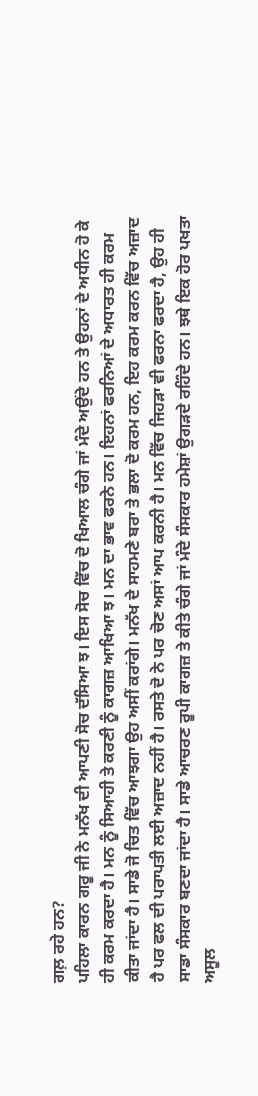ਗਲ਼ ਰਹੇ ਹਨ?
ਪਹਿਲਾ ਕਾਰਨ ਗਰੂ ਜੀ ਨੇ ਮਨੱਖ ਦੀ ਆਪਣੀ ਸੋਚ ਦੱਸਿਆ ਝ। ਇਸ ਸੋਚ ਵਿੱਚ ਦੋ ਖਿਆਲ ਚੰਗੇ ਜਾਂ ਮੰਦੇ ਅਉਂਦੇ ਹਨ ਤੇ ਉਹਨਾਂ ਦੇ ਅਧੀਨ ਹੋ ਕੇ ਹੀ ਕਰਮ ਕਰਦਾ ਹੈ। ਮਨ ਨੂੰ ਸਿਆਹੀ ਤੇ ਕਰਣੀ ਨੂੰ ਕਾਗਜ਼ ਆਖਿਆ ਝ। ਮਨ ਦਾ ਭਾਵ ਫਰਨੇ ਹਨ। ਇਹਨਾਂ ਫਰਨਿਆਂ ਦੇ ਅਧਾਰਤ ਹੀ ਕਰਮ ਕੀਤਾ ਜਾਂਦਾ ਹੈ। ਸਾਡੇ ਜੋ ਚਿਤ ਵਿੱਚ ਆਝਗਾ ਉਹ ਅਸੀਂ ਕਰਾਂਗੇ। ਮਨੱਖ ਦੇ ਸਾਹਮਣੇ ਬਰਾ ਤੇ ਭਲਾ ਦੋ ਕਰਮ ਹਨ, ਇਹ ਕਰਮ ਕਰਨ ਵਿੱਚ ਅਜ਼ਾਦ ਹੈ ਪਰ ਫਲ ਦੀ ਪਰਾਪਤੀ ਲਈ ਅਜ਼ਾਦ ਨਹੀਂ ਹੈ। ਰਸਤੇ ਦੋ ਨੇ ਪਰ ਚੋਣ ਅਸਾਂ ਆਪ ਕਰਨੀ ਹੈ। ਮਨ ਵਿੱਚ ਜਿਹੜਾ ਵੀ ਫਰਨਾ ਫਰਦਾ ਹੈ, ਉਹ ਹੀ ਸਾਡਾ ਸੰਸਕਾਰ ਬਣਦਾ ਜਾਂਦਾ ਹੈ। ਸਾਡੇ ਆਚਰਣ ਰੂਪੀ ਕਾਗਜ਼ ਤੇ ਕੀਤੇ ਚੰਗੇ ਜਾਂ ਮੰਦੇ ਸੰਸਕਾਰ ਹਮੇਸ਼ਾਂ ਉਗੜਦੇ ਰਹਿੰਦੇ ਹਨ। ਝਥੇ ਇਕ ਹੋਰ ਪਖਤਾ ਅਸੂਲ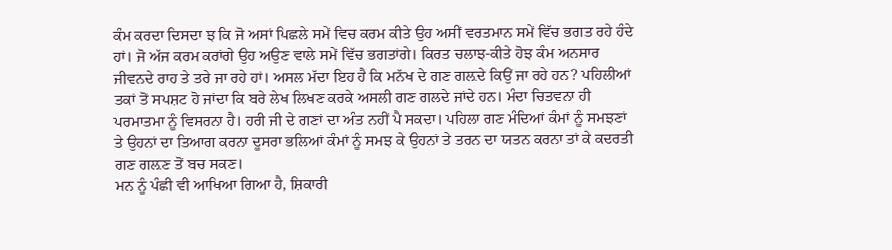ਕੰਮ ਕਰਦਾ ਦਿਸਦਾ ਝ ਕਿ ਜੋ ਅਸਾਂ ਪਿਛਲੇ ਸਮੇਂ ਵਿਚ ਕਰਮ ਕੀਤੇ ਉਹ ਅਸੀਂ ਵਰਤਮਾਨ ਸਮੇਂ ਵਿੱਚ ਭਗਤ ਰਹੇ ਹੰਦੇ ਹਾਂ। ਜੋ ਅੱਜ ਕਰਮ ਕਰਾਂਗੇ ਉਹ ਅਉਣ ਵਾਲੇ ਸਮੇਂ ਵਿੱਚ ਭਗਤਾਂਗੇ। ਕਿਰਤ ਚਲਾਝ-ਕੀਤੇ ਹੋਝ ਕੰਮ ਅਨਸਾਰ ਜੀਵਨਦੇ ਰਾਹ ਤੇ ਤਰੇ ਜਾ ਰਹੇ ਹਾਂ। ਅਸਲ ਮੱਦਾ ਇਹ ਹੈ ਕਿ ਮਨੱਖ ਦੇ ਗਣ ਗਲ਼ਦੇ ਕਿਉਂ ਜਾ ਰਹੇ ਹਨ? ਪਹਿਲੀਆਂ ਤਕਾਂ ਤੋਂ ਸਪਸ਼ਟ ਹੋ ਜਾਂਦਾ ਕਿ ਬਰੇ ਲੇਖ ਲਿਖਣ ਕਰਕੇ ਅਸਲੀ ਗਣ ਗਲਦੇ ਜਾਂਦੇ ਹਨ। ਮੰਦਾ ਚਿਤਵਨਾ ਹੀ ਪਰਮਾਤਮਾ ਨੂੰ ਵਿਸਰਨਾ ਹੈ। ਹਰੀ ਜੀ ਦੇ ਗਣਾਂ ਦਾ ਅੰਤ ਨਹੀਂ ਪੈ ਸਕਦਾ। ਪਹਿਲਾ ਗਣ ਮੰਦਿਆਂ ਕੰਮਾਂ ਨੂੰ ਸਮਝਣਾਂ ਤੇ ਉਹਨਾਂ ਦਾ ਤਿਆਗ ਕਰਨਾ ਦੂਸਰਾ ਭਲਿਆਂ ਕੰਮਾਂ ਨੂੰ ਸਮਝ ਕੇ ਉਹਨਾਂ ਤੇ ਤਰਨ ਦਾ ਯਤਨ ਕਰਨਾ ਤਾਂ ਕੇ ਕਦਰਤੀ ਗਣ ਗਲ਼ਣ ਤੋਂ ਬਚ ਸਕਣ।
ਮਨ ਨੂੰ ਪੰਛੀ ਵੀ ਆਖਿਆ ਗਿਆ ਹੈ, ਸ਼ਿਕਾਰੀ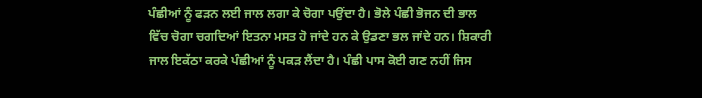ਪੰਛੀਆਂ ਨੂੰ ਫੜਨ ਲਈ ਜਾਲ ਲਗਾ ਕੇ ਚੋਗਾ ਪਉਂਦਾ ਹੈ। ਭੋਲੇ ਪੰਛੀ ਭੋਜਨ ਦੀ ਭਾਲ ਵਿੱਚ ਚੋਗਾ ਚਗਦਿਆਂ ਇਤਨਾ ਮਸਤ ਹੋ ਜਾਂਦੇ ਹਨ ਕੇ ਉਡਣਾ ਭਲ ਜਾਂਦੇ ਹਨ। ਸ਼ਿਕਾਰੀ ਜਾਲ ਇਕੱਠਾ ਕਰਕੇ ਪੰਛੀਆਂ ਨੂੰ ਪਕੜ ਲੈਂਦਾ ਹੈ। ਪੰਛੀ ਪਾਸ ਕੋਈ ਗਣ ਨਹੀਂ ਜਿਸ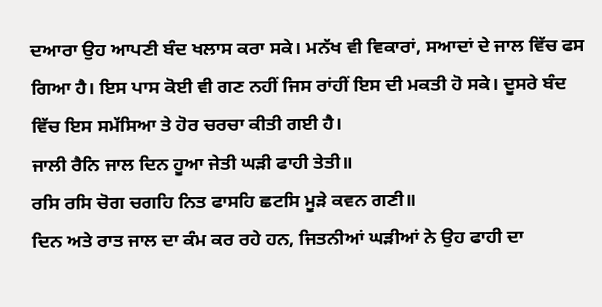ਦਆਰਾ ਉਹ ਆਪਣੀ ਬੰਦ ਖਲਾਸ ਕਰਾ ਸਕੇ। ਮਨੱਖ ਵੀ ਵਿਕਾਰਾਂ, ਸਆਦਾਂ ਦੇ ਜਾਲ ਵਿੱਚ ਫਸ ਗਿਆ ਹੈ। ਇਸ ਪਾਸ ਕੋਈ ਵੀ ਗਣ ਨਹੀਂ ਜਿਸ ਰਾਂਹੀਂ ਇਸ ਦੀ ਮਕਤੀ ਹੋ ਸਕੇ। ਦੂਸਰੇ ਬੰਦ ਵਿੱਚ ਇਸ ਸਮੱਸਿਆ ਤੇ ਹੋਰ ਚਰਚਾ ਕੀਤੀ ਗਈ ਹੈ।
ਜਾਲੀ ਰੈਨਿ ਜਾਲ ਦਿਨ ਹੂਆ ਜੇਤੀ ਘੜੀ ਫਾਹੀ ਤੇਤੀ॥
ਰਸਿ ਰਸਿ ਚੋਗ ਚਗਹਿ ਨਿਤ ਫਾਸਹਿ ਛਟਸਿ ਮੂੜੇ ਕਵਨ ਗਣੀ॥
ਦਿਨ ਅਤੇ ਰਾਤ ਜਾਲ ਦਾ ਕੰਮ ਕਰ ਰਹੇ ਹਨ, ਜਿਤਨੀਆਂ ਘੜੀਆਂ ਨੇ ਉਹ ਫਾਹੀ ਦਾ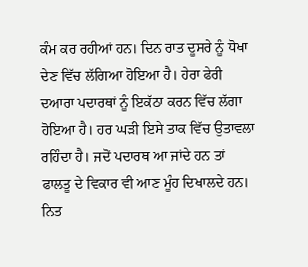ਕੰਮ ਕਰ ਰਹੀਆਂ ਹਨ। ਦਿਨ ਰਾਤ ਦੂਸਰੇ ਨੂੰ ਧੋਖਾ ਦੇਣ ਵਿੱਚ ਲੱਗਿਆ ਹੋਇਆ ਹੈ। ਹੇਰਾ ਫੇਰੀ ਦਆਰਾ ਪਦਾਰਥਾਂ ਨੂੰ ਇਕੱਠਾ ਕਰਨ ਵਿੱਚ ਲੱਗਾ ਹੋਇਆ ਹੈ। ਹਰ ਘੜੀ ਇਸੇ ਤਾਕ ਵਿੱਚ ਉਤਾਵਲਾ ਰਹਿੰਦਾ ਹੈ। ਜਦੋਂ ਪਦਾਰਥ ਆ ਜਾਂਦੇ ਹਨ ਤਾਂ ਫਾਲਤੂ ਦੇ ਵਿਕਾਰ ਵੀ ਆਣ ਮੂੰਹ ਦਿਖਾਲਦੇ ਹਨ। ਨਿਤ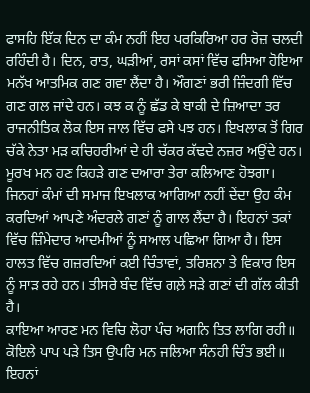ਫਾਸਹਿ ਇੱਕ ਦਿਨ ਦਾ ਕੰਮ ਨਹੀਂ ਇਹ ਪਰਕਿਰਿਆ ਹਰ ਰੋਜ਼ ਚਲਦੀ ਰਹਿੰਦੀ ਹੈ। ਦਿਨ, ਰਾਤ, ਘੜੀਆਂ, ਰਸਾਂ ਕਸਾਂ ਵਿੱਚ ਫਸਿਆ ਹੋਇਆ ਮਨੱਖ ਆਤਮਿਕ ਗਣ ਗਵਾ ਲੈਂਦਾ ਹੈ। ਔਗਣਾਂ ਭਰੀ ਜ਼ਿੰਦਗੀ ਵਿੱਚ ਗਣ ਗਲ ਜਾਂਦੇ ਹਨ। ਕਝ ਕ ਨੂੰ ਛੱਡ ਕੇ ਬਾਕੀ ਦੇ ਜ਼ਿਆਦਾ ਤਰ ਰਾਜਨੀਤਿਕ ਲੋਕ ਇਸ ਜਾਲ ਵਿੱਚ ਫਸੇ ਪਝ ਹਨ। ਇਖਲਾਕ ਤੋਂ ਗਿਰ ਚੱਕੇ ਨੇਤਾ ਮੜ ਕਚਿਹਰੀਆਂ ਦੇ ਹੀ ਚੱਕਰ ਕੱਢਦੇ ਨਜ਼ਰ ਅਉਂਦੇ ਹਨ। ਮੂਰਖ ਮਨ ਹਣ ਕਿਹੜੇ ਗਣ ਦਆਰਾ ਤੇਰਾ ਕਲਿਆਣ ਹੋਝਗਾ।
ਜਿਨਹਾਂ ਕੰਮਾਂ ਦੀ ਸਮਾਜ ਇਖਲਾਕ ਆਗਿਆ ਨਹੀਂ ਦੇਂਦਾ ਉਹ ਕੰਮ ਕਰਦਿਆਂ ਆਪਣੇ ਅੰਦਰਲੇ ਗਣਾਂ ਨੂੰ ਗਾਲ ਲੈਂਦਾ ਹੈ। ਇਹਨਾਂ ਤਕਾਂ ਵਿੱਚ ਜ਼ਿੰਮੇਦਾਰ ਆਦਮੀਆਂ ਨੂੰ ਸਆਲ ਪਛਿਆ ਗਿਆ ਹੈ। ਇਸ ਹਾਲਤ ਵਿੱਚ ਗਜ਼ਰਦਿਆਂ ਕਈ ਚਿੰਤਾਵਾਂ, ਤਰਿਸ਼ਨਾ ਤੇ ਵਿਕਾਰ ਇਸ ਨੂੰ ਸਾੜ ਰਹੇ ਹਨ। ਤੀਸਰੇ ਬੰਦ ਵਿੱਚ ਗਲ਼ੇ ਸੜੇ ਗਣਾਂ ਦੀ ਗੱਲ ਕੀਤੀ ਹੈ।
ਕਾਇਆ ਆਰਣ ਮਨ ਵਿਚਿ ਲੋਹਾ ਪੰਚ ਅਗਨਿ ਤਿਤ ਲਾਗਿ ਰਹੀ॥
ਕੋਇਲੇ ਪਾਪ ਪੜੇ ਤਿਸ ਉਪਰਿ ਮਨ ਜਲਿਆ ਸੰਨਹੀ ਚਿੰਤ ਭਈ॥
ਇਹਨਾਂ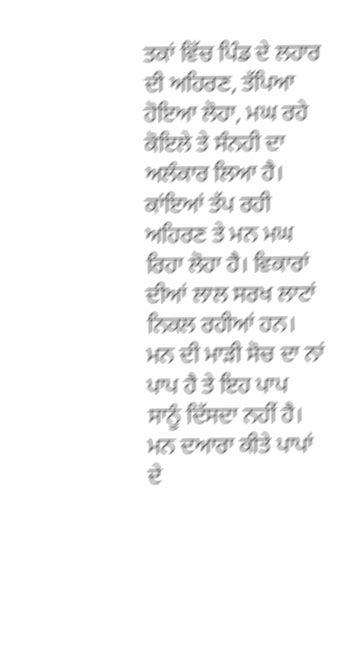ਤਕਾਂ ਵਿੱਚ ਪਿੰਡ ਦੇ ਲਹਾਰ ਦੀ ਅਹਿਰਣ, ਤੱਪਿਆ ਹੋਇਆ ਲੋਹਾ, ਮਘ ਰਹੇ ਕੋਇਲੇ ਤੇ ਸੰਨਹੀ ਦਾ ਅਲੰਕਾਰ ਲਿਆ ਹੈ। ਕਾਂਇਆਂ ਤੱਪ ਰਹੀ ਅਹਿਰਣ ਤੇ ਮਨ ਮਘ ਰਿਹਾ ਲੋਹਾ ਹੈ। ਵਿਕਾਰਾਂ ਦੀਆਂ ਲਾਲ ਸਰਖ ਲਾਟਾਂ ਨਿਕਲ ਰਹੀਆਂ ਹਨ। ਮਨ ਦੀ ਮਾੜੀ ਸੋਚ ਦਾ ਨਾਂ ਪਾਪ ਹੈ ਤੇ ਇਹ ਪਾਪ ਸਾਨੂੰ ਦਿੱਸਦਾ ਨਹੀਂ ਹੈ। ਮਨ ਦਆਰਾ ਕੀਤੇ ਪਾਪਾਂ ਦੇ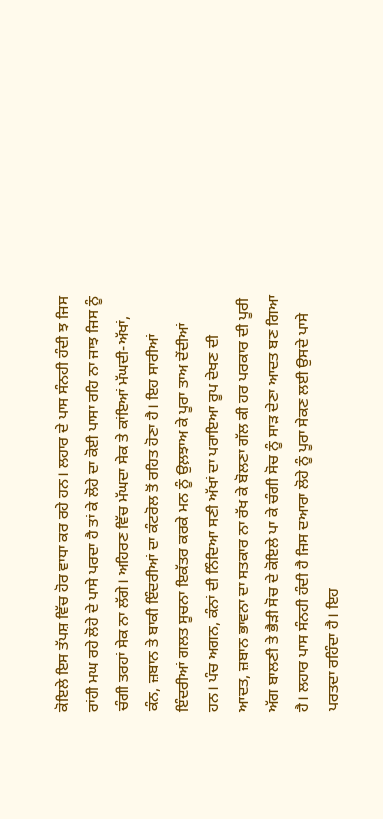ਕੋਇਲੇ ਇਸ ਤੱਪਸ਼ ਵਿੱਚ ਹੋਰ ਵਾਧਾ ਕਰ ਰਹੇ ਹਨ। ਲਹਾਰ ਦੇ ਪਾਸ ਸੰਨਹੀ ਹੰਦੀ ਝ ਜਿਸ ਰਾਂਹੀ ਮਘ ਰਹੇ ਲੋਹੇ ਦੇ ਪਾਸੇ ਪਰਦਾ ਹੈ ਤਾਂ ਕੇ ਲੋਹੇ ਦਾ ਕੋਈ ਪਾਸਾ ਰਹਿ ਨਾ ਜਾਝ ਜਿਸ ਨੂੰ ਚੰਗੀ ਤਰਹਾਂ ਸੇਕ ਨਾ ਲੱਗੇ। ਅਹਿਰਣ ਵਿੱਚ ਮੱਘਦਾ ਸੇਕ ਤੇ ਕਾਂਇਆਂ ਮੱਘਦੀ-ਅੱਖਾਂ, ਕੰਨ, ਜ਼ਬਾਨ ਤੇ ਬਾਕੀ ਇੰਦਰੀਆਂ ਦਾ ਕੰਟਰੋਲ ਤੋਂ ਰਹਿਤ ਹੋਣਾ ਹੈ। ਇਹ ਸਾਰੀਆਂ ਇੰਦਰੀਆਂ ਗਲਤ ਸੂਚਨਾ ਇਕੱਤਰ ਕਰਕੇ ਮਨ ਨੂੰ ਉਲ਼ਝਾਅ ਕੇ ਪੂਰਾ ਤਾਅ ਦੇਂਦੀਆਂ ਹਨ। ਪੰਚ ਅਗਨ, ਕੰਨਾਂ ਦੀ ਨਿੰਦਿਆ ਸਣੀ ਅੱਖਾਂ ਦਾ ਪਰਾਇਆ ਰੂਪ ਦੇਖਣ ਦੀ ਆਦਤ, ਜ਼ਬਾਨ ਭਾਵਨਾ ਦਾ ਸਤਕਾਰ ਨਾ ਰੱਖ ਕੇ ਬੋਲਣਾ ਗੱਲ ਕੀ ਹਰ ਪਰਕਾਰ ਦੀ ਪੂਰੀ ਅੱਗ ਬਾਲਣੀ ਤੇ ਭੈੜੀ ਸੋਚ ਦੇ ਕੋਇਲੇ ਪਾ ਕੇ ਚੰਗੀ ਸੋਚ ਨੂੰ ਸਾੜ ਦੇਣਾ ਆਦਤ ਬਣ ਗਿਆ ਹੈ। ਲਹਾਰ ਪਾਸ ਸੰਨਹੀ ਹੰਦੀ ਹੈ ਜਿਸ ਦਆਰਾ ਲੋਹੇ ਨੂੰ ਪੂਰਾ ਸੇਕਣ ਲਈ ਉਸਦੇ ਪਾਸੇ ਪਰਤਦਾ ਰਹਿੰਦਾ ਹੈ। ਇਹ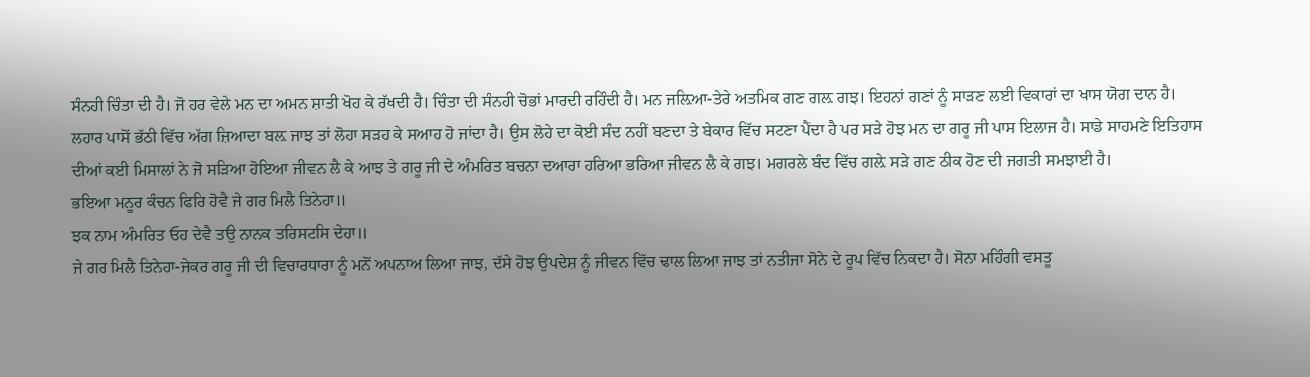ਸੰਨਹੀ ਚਿੰਤਾ ਦੀ ਹੈ। ਜੋ ਹਰ ਵੇਲੇ ਮਨ ਦਾ ਅਮਨ ਸ਼ਾਤੀ ਖੋਹ ਕੇ ਰੱਖਦੀ ਹੈ। ਚਿੰਤਾ ਦੀ ਸੰਨਹੀ ਚੋਭਾਂ ਮਾਰਦੀ ਰਹਿੰਦੀ ਹੈ। ਮਨ ਜਲ਼ਿਆ-ਤੇਰੇ ਅਤਮਿਕ ਗਣ ਗਲ਼ ਗਝ। ਇਹਨਾਂ ਗਣਾਂ ਨੂੰ ਸਾੜਣ ਲਈ ਵਿਕਾਰਾਂ ਦਾ ਖਾਸ ਯੋਗ ਦਾਨ ਹੈ।
ਲਹਾਰ ਪਾਸੋਂ ਭੱਠੀ ਵਿੱਚ ਅੱਗ ਜ਼ਿਆਦਾ ਬਲ਼ ਜਾਝ ਤਾਂ ਲੋਹਾ ਸੜਹ ਕੇ ਸਆਹ ਹੋ ਜਾਂਦਾ ਹੈ। ਉਸ ਲੋਹੇ ਦਾ ਕੋਈ ਸੰਦ ਨਹੀਂ ਬਣਦਾ ਤੇ ਬੇਕਾਰ ਵਿੱਚ ਸਟਣਾ ਪੈਂਦਾ ਹੈ ਪਰ ਸੜੇ ਹੋਝ ਮਨ ਦਾ ਗਰੂ ਜੀ ਪਾਸ ਇਲਾਜ ਹੈ। ਸਾਡੇ ਸਾਹਮਣੇ ਇਤਿਹਾਸ ਦੀਆਂ ਕਈ ਮਿਸਾਲਾਂ ਨੇ ਜੋ ਸੜਿਆ ਹੋਇਆ ਜੀਵਨ ਲੈ ਕੇ ਆਝ ਤੇ ਗਰੂ ਜੀ ਦੇ ਅੰਮਰਿਤ ਬਚਨਾ ਦਆਰਾ ਹਰਿਆ ਭਰਿਆ ਜੀਵਨ ਲੈ ਕੇ ਗਝ। ਮਗਰਲੇ ਬੰਦ ਵਿੱਚ ਗਲ਼ੇ ਸੜੇ ਗਣ ਠੀਕ ਹੋਣ ਦੀ ਜਗਤੀ ਸਮਝਾਈ ਹੈ।
ਭਇਆ ਮਨੂਰ ਕੰਚਨ ਫਿਰਿ ਹੋਵੈ ਜੇ ਗਰ ਮਿਲੈ ਤਿਨੇਹਾ॥
ਝਕ ਨਾਮ ਅੰਮਰਿਤ ਓਹ ਦੇਵੈ ਤਉ ਨਾਨਕ ਤਰਿਸਟਸਿ ਦੇਹਾ॥
ਜੇ ਗਰ ਮਿਲੈ ਤਿਨੇਹਾ-ਜੇਕਰ ਗਰੂ ਜੀ ਦੀ ਵਿਚਾਰਧਾਰਾ ਨੂੰ ਮਨੋਂ ਅਪਨਾਅ ਲਿਆ ਜਾਝ, ਦੱਸੇ ਹੋਝ ਉਪਦੇਸ਼ ਨੂੰ ਜੀਵਨ ਵਿੱਚ ਢਾਲ ਲਿਆ ਜਾਝ ਤਾਂ ਨਤੀਜਾ ਸੋਨੇ ਦੇ ਰੂਪ ਵਿੱਚ ਨਿਕਦਾ ਹੈ। ਸੋਨਾ ਮਹਿੰਗੀ ਵਸਤੂ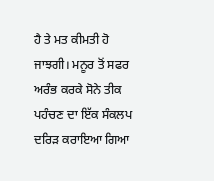ਹੈ ਤੇ ਮਤ ਕੀਮਤੀ ਹੋ ਜਾਝਗੀ। ਮਨੂਰ ਤੋਂ ਸਫਰ ਅਰੰਭ ਕਰਕੇ ਸੋਨੇ ਤੀਕ ਪਹੰਚਣ ਦਾ ਇੱਕ ਸੰਕਲਪ ਦਰਿੜ ਕਰਾਇਆ ਗਿਆ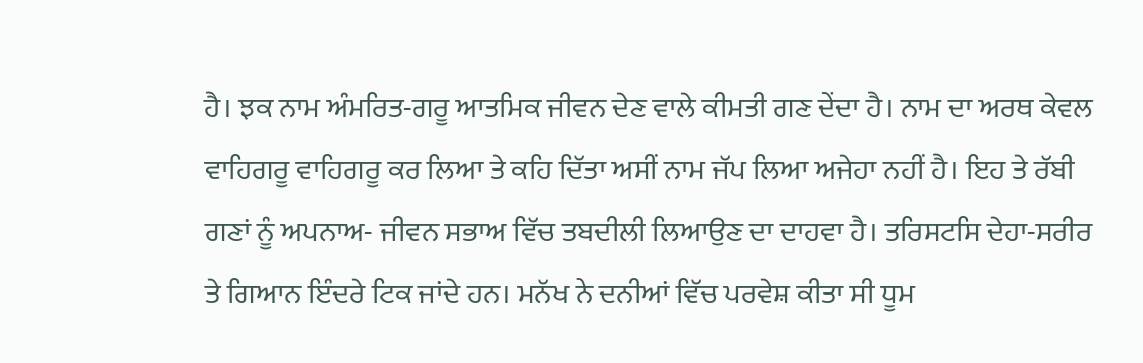ਹੈ। ਝਕ ਨਾਮ ਅੰਮਰਿਤ-ਗਰੂ ਆਤਮਿਕ ਜੀਵਨ ਦੇਣ ਵਾਲੇ ਕੀਮਤੀ ਗਣ ਦੇਂਦਾ ਹੈ। ਨਾਮ ਦਾ ਅਰਥ ਕੇਵਲ ਵਾਹਿਗਰੂ ਵਾਹਿਗਰੂ ਕਰ ਲਿਆ ਤੇ ਕਹਿ ਦਿੱਤਾ ਅਸੀਂ ਨਾਮ ਜੱਪ ਲਿਆ ਅਜੇਹਾ ਨਹੀਂ ਹੈ। ਇਹ ਤੇ ਰੱਬੀ ਗਣਾਂ ਨੂੰ ਅਪਨਾਅ- ਜੀਵਨ ਸਭਾਅ ਵਿੱਚ ਤਬਦੀਲੀ ਲਿਆਉਣ ਦਾ ਦਾਹਵਾ ਹੈ। ਤਰਿਸਟਸਿ ਦੇਹਾ-ਸਰੀਰ ਤੇ ਗਿਆਨ ਇੰਦਰੇ ਟਿਕ ਜਾਂਦੇ ਹਨ। ਮਨੱਖ ਨੇ ਦਨੀਆਂ ਵਿੱਚ ਪਰਵੇਸ਼ ਕੀਤਾ ਸੀ ਧੂਮ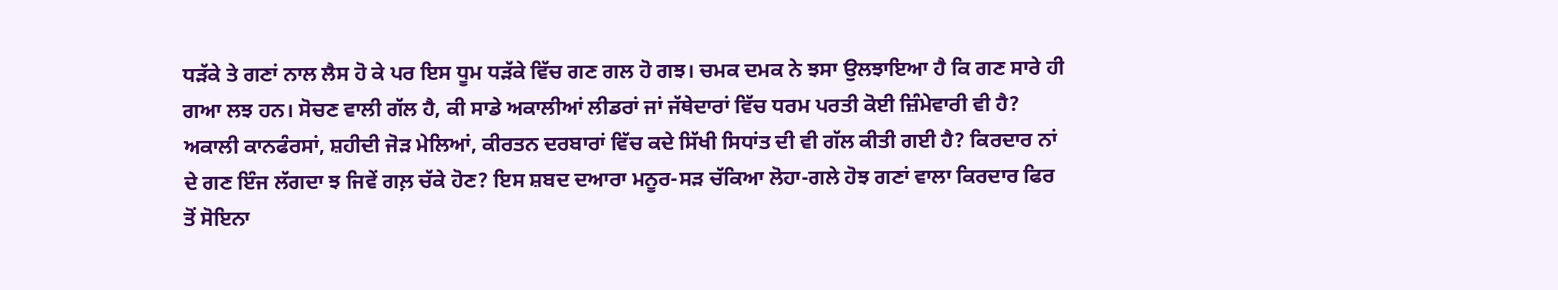ਧੜੱਕੇ ਤੇ ਗਣਾਂ ਨਾਲ ਲੈਸ ਹੋ ਕੇ ਪਰ ਇਸ ਧੂਮ ਧੜੱਕੇ ਵਿੱਚ ਗਣ ਗਲ ਹੋ ਗਝ। ਚਮਕ ਦਮਕ ਨੇ ਝਸਾ ਉਲਝਾਇਆ ਹੈ ਕਿ ਗਣ ਸਾਰੇ ਹੀ ਗਆ ਲਝ ਹਨ। ਸੋਚਣ ਵਾਲੀ ਗੱਲ ਹੈ, ਕੀ ਸਾਡੇ ਅਕਾਲੀਆਂ ਲੀਡਰਾਂ ਜਾਂ ਜੱਥੇਦਾਰਾਂ ਵਿੱਚ ਧਰਮ ਪਰਤੀ ਕੋਈ ਜ਼ਿੰਮੇਵਾਰੀ ਵੀ ਹੈ? ਅਕਾਲੀ ਕਾਨਫੰਰਸਾਂ, ਸ਼ਹੀਦੀ ਜੋੜ ਮੇਲਿਆਂ, ਕੀਰਤਨ ਦਰਬਾਰਾਂ ਵਿੱਚ ਕਦੇ ਸਿੱਖੀ ਸਿਧਾਂਤ ਦੀ ਵੀ ਗੱਲ ਕੀਤੀ ਗਈ ਹੈ? ਕਿਰਦਾਰ ਨਾਂ ਦੇ ਗਣ ਇੰਜ ਲੱਗਦਾ ਝ ਜਿਵੇਂ ਗਲ਼ ਚੱਕੇ ਹੋਣ? ਇਸ ਸ਼ਬਦ ਦਆਰਾ ਮਨੂਰ-ਸੜ ਚੱਕਿਆ ਲੋਹਾ-ਗਲੇ ਹੋਝ ਗਣਾਂ ਵਾਲਾ ਕਿਰਦਾਰ ਫਿਰ ਤੋਂ ਸੋਇਨਾ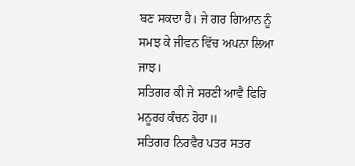ਬਣ ਸਕਦਾ ਹੈ। ਜੇ ਗਰ ਗਿਆਨ ਨੂੰ ਸਮਝ ਕੇ ਜੀਵਨ ਵਿੱਚ ਅਪਨਾ ਲਿਆ ਜਾਝ।
ਸਤਿਗਰ ਕੀ ਜੇ ਸਰਣੀ ਆਵੈ ਫਿਰਿ ਮਨੂਰਹ ਕੰਚਨ ਹੋਹਾ॥
ਸਤਿਗਰ ਨਿਰਵੈਰ ਪਤਰ ਸਤਰ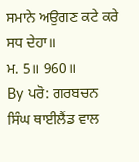ਸਮਾਨੇ ਅਉਗਣ ਕਟੇ ਕਰੇ ਸਧ ਦੇਹਾ॥
ਮ. 5॥ 960॥
By ਪਰੋ: ਗਰਬਚਨ ਸਿੰਘ ਥਾਈਲੈਂਡ ਵਾਲ